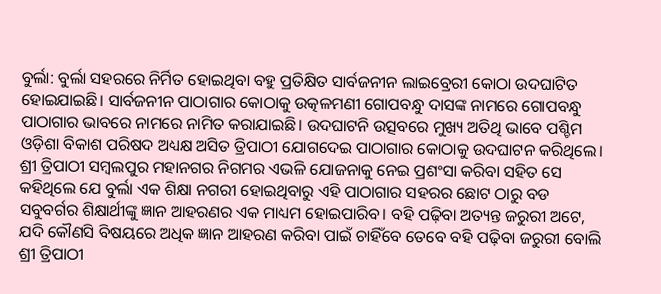ବୁର୍ଲା: ବୁର୍ଲା ସହରରେ ନିର୍ମିତ ହୋଇଥିବା ବହୁ ପ୍ରତିକ୍ଷିତ ସାର୍ବଜନୀନ ଲାଇବ୍ରେରୀ କୋଠା ଉଦଘାଟିତ ହୋଇଯାଇଛି। ସାର୍ବଜନୀନ ପାଠାଗାର କୋଠାକୁ ଉତ୍କଳମଣୀ ଗୋପବନ୍ଧୁ ଦାସଙ୍କ ନାମରେ ଗୋପବନ୍ଧୁ ପାଠାଗାର ଭାବରେ ନାମରେ ନାମିତ କରାଯାଇଛି। ଉଦଘାଟନି ଉତ୍ସବରେ ମୁଖ୍ୟ ଅତିଥି ଭାବେ ପଶ୍ଚିମ ଓଡ଼ିଶା ବିକାଶ ପରିଷଦ ଅଧ୍ୟକ୍ଷ ଅସିତ ତ୍ରିପାଠୀ ଯୋଗଦେଇ ପାଠାଗାର କୋଠାକୁ ଉଦଘାଟନ କରିଥିଲେ। ଶ୍ରୀ ତ୍ରିପାଠୀ ସମ୍ବଲପୁର ମହାନଗର ନିଗମର ଏଭଳି ଯୋଜନାକୁ ନେଇ ପ୍ରଶଂସା କରିବା ସହିତ ସେ କହିଥିଲେ ଯେ ବୁର୍ଲା ଏକ ଶିକ୍ଷା ନଗରୀ ହୋଇଥିବାରୁ ଏହି ପାଠାଗାର ସହରର ଛୋଟ ଠାରୁ ବଡ ସବୁବର୍ଗର ଶିକ୍ଷାର୍ଥୀଙ୍କୁ ଜ୍ଞାନ ଆହରଣର ଏକ ମାଧ୍ୟମ ହୋଇପାରିବ। ବହି ପଢ଼ିବା ଅତ୍ୟନ୍ତ ଜରୁରୀ ଅଟେ, ଯଦି କୌଣସି ବିଷୟରେ ଅଧିକ ଜ୍ଞାନ ଆହରଣ କରିବା ପାଇଁ ଚାହିଁବେ ତେବେ ବହି ପଢ଼ିବା ଜରୁରୀ ବୋଲି ଶ୍ରୀ ତ୍ରିପାଠୀ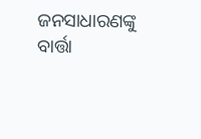ଜନସାଧାରଣଙ୍କୁ ବାର୍ତ୍ତା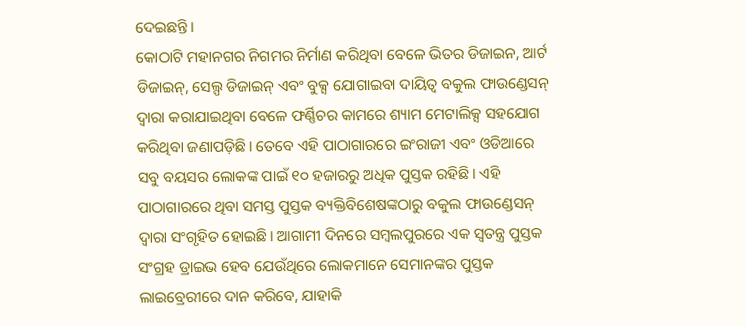ଦେଇଛନ୍ତି।
କୋଠାଟି ମହାନଗର ନିଗମର ନିର୍ମାଣ କରିଥିବା ବେଳେ ଭିତର ଡିଜାଇନ, ଆର୍ଟ ଡିଜାଇନ୍, ସେଲ୍ପ ଡିଜାଇନ୍ ଏବଂ ବୁକ୍ସ ଯୋଗାଇବା ଦାୟିତ୍ୱ ବକୁଲ ଫାଉଣ୍ଡେସନ୍ ଦ୍ୱାରା କରାଯାଇଥିବା ବେଳେ ଫର୍ଣ୍ଣିଚର କାମରେ ଶ୍ୟାମ ମେଟାଲିକ୍ସ ସହଯୋଗ କରିଥିବା ଜଣାପଡ଼ିଛି। ତେବେ ଏହି ପାଠାଗାରରେ ଇଂରାଜୀ ଏବଂ ଓଡିଆରେ ସବୁ ବୟସର ଲୋକଙ୍କ ପାଇଁ ୧୦ ହଜାରରୁ ଅଧିକ ପୁସ୍ତକ ରହିଛି। ଏହି ପାଠାଗାରରେ ଥିବା ସମସ୍ତ ପୁସ୍ତକ ବ୍ୟକ୍ତିବିଶେଷଙ୍କଠାରୁ ବକୁଲ ଫାଉଣ୍ଡେସନ୍ ଦ୍ୱାରା ସଂଗୃହିତ ହୋଇଛି। ଆଗାମୀ ଦିନରେ ସମ୍ବଲପୁରରେ ଏକ ସ୍ୱତନ୍ତ୍ର ପୁସ୍ତକ ସଂଗ୍ରହ ଡ୍ରାଇଭ ହେବ ଯେଉଁଥିରେ ଲୋକମାନେ ସେମାନଙ୍କର ପୁସ୍ତକ ଲାଇବ୍ରେରୀରେ ଦାନ କରିବେ, ଯାହାକି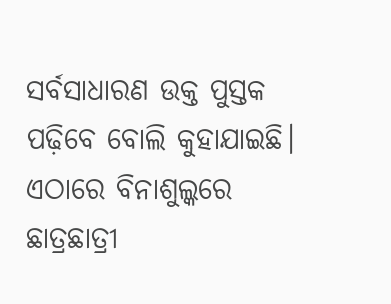ସର୍ବସାଧାରଣ ଉକ୍ତ ପୁସ୍ତକ ପଢ଼ିବେ ବୋଲି କୁହାଯାଇଛି। ଏଠାରେ ବିନାଶୁଲ୍କରେ ଛାତ୍ରଛାତ୍ରୀ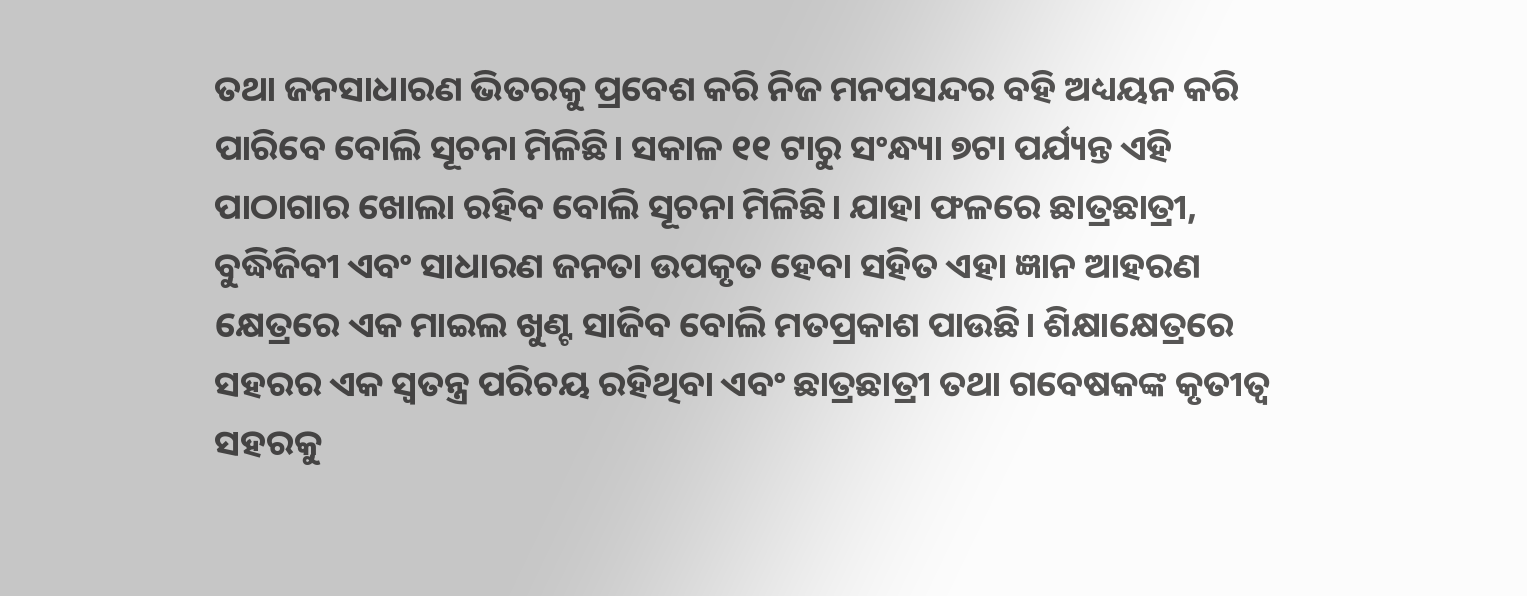ତଥା ଜନସାଧାରଣ ଭିତରକୁ ପ୍ରବେଶ କରି ନିଜ ମନପସନ୍ଦର ବହି ଅଧ୍ୟୟନ କରି ପାରିବେ ବୋଲି ସୂଚନା ମିଳିଛି। ସକାଳ ୧୧ ଟାରୁ ସଂନ୍ଧ୍ୟା ୭ଟା ପର୍ଯ୍ୟନ୍ତ ଏହି ପାଠାଗାର ଖୋଲା ରହିବ ବୋଲି ସୂଚନା ମିଳିଛି। ଯାହା ଫଳରେ ଛାତ୍ରଛାତ୍ରୀ, ବୁଦ୍ଧିଜିବୀ ଏବଂ ସାଧାରଣ ଜନତା ଉପକୃତ ହେବା ସହିତ ଏହା ଜ୍ଞାନ ଆହରଣ କ୍ଷେତ୍ରରେ ଏକ ମାଇଲ ଖୁଣ୍ଟ ସାଜିବ ବୋଲି ମତପ୍ରକାଶ ପାଉଛି। ଶିକ୍ଷାକ୍ଷେତ୍ରରେ ସହରର ଏକ ସ୍ୱତନ୍ତ୍ର ପରିଚୟ ରହିଥିବା ଏବଂ ଛାତ୍ରଛାତ୍ରୀ ତଥା ଗବେଷକଙ୍କ କୃତୀତ୍ୱ ସହରକୁ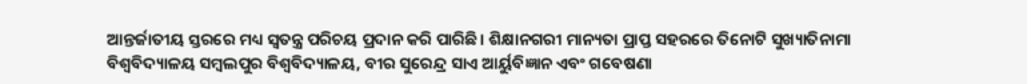ଆନ୍ତର୍ଜାତୀୟ ସ୍ତରରେ ମଧ୍ୟ ସ୍ୱତନ୍ତ୍ର ପରିଚୟ ପ୍ରଦାନ କରି ପାରିଛି। ଶିକ୍ଷାନଗରୀ ମାନ୍ୟତା ପ୍ରାପ୍ତ ସହରରେ ତିନୋଟି ସୁଖ୍ୟାତିନାମା ବିଶ୍ୱବିଦ୍ୟାଳୟ ସମ୍ବଲପୁର ବିଶ୍ୱବିଦ୍ୟାଳୟ, ବୀର ସୁରେନ୍ଦ୍ର ସାଏ ଆର୍ୟୁବିଜ୍ଞାନ ଏବଂ ଗବେଷଣା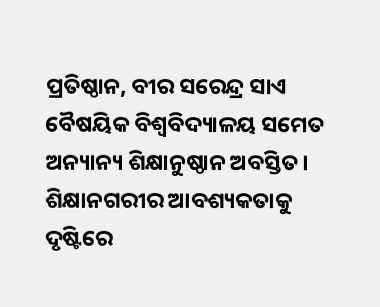ପ୍ରତିଷ୍ଠାନ, ବୀର ସରେନ୍ଦ୍ର ସାଏ ବୈଷୟିକ ବିଶ୍ୱବିଦ୍ୟାଳୟ ସମେତ ଅନ୍ୟାନ୍ୟ ଶିକ୍ଷାନୁଷ୍ଠାନ ଅବସ୍ତିତ। ଶିକ୍ଷାନଗରୀର ଆବଶ୍ୟକତାକୁ ଦୃଷ୍ଟିରେ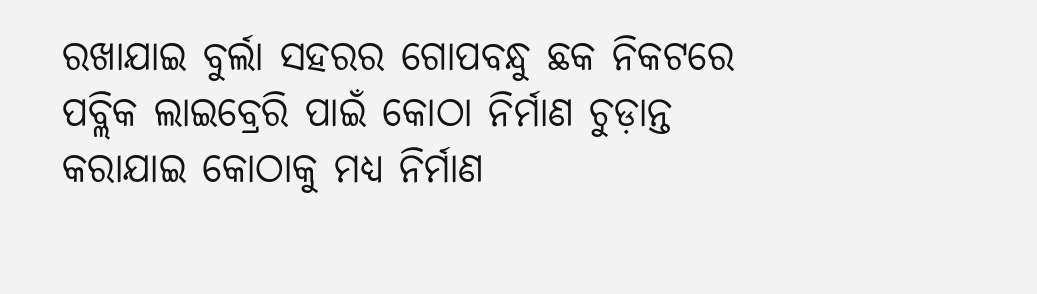ରଖାଯାଇ ବୁର୍ଲା ସହରର ଗୋପବନ୍ଧୁ ଛକ ନିକଟରେ ପବ୍ଲିକ ଲାଇବ୍ରେରି ପାଇଁ କୋଠା ନିର୍ମାଣ ଚୁଡ଼ାନ୍ତ କରାଯାଇ କୋଠାକୁ ମଧ୍ୟ ନିର୍ମାଣ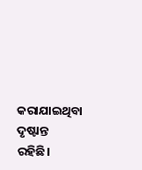କରାଯାଇଥିବା ଦୃଷ୍ଟାନ୍ତ ରହିଛି।